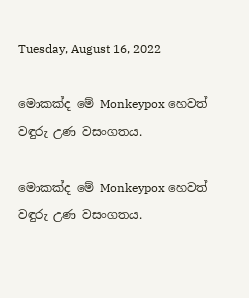Tuesday, August 16, 2022

මොකක්ද මේ Monkeypox හෙවත් වඳුරු උණ වසංගතය.

මොකක්ද මේ Monkeypox හෙවත් වඳුරු උණ වසංගතය.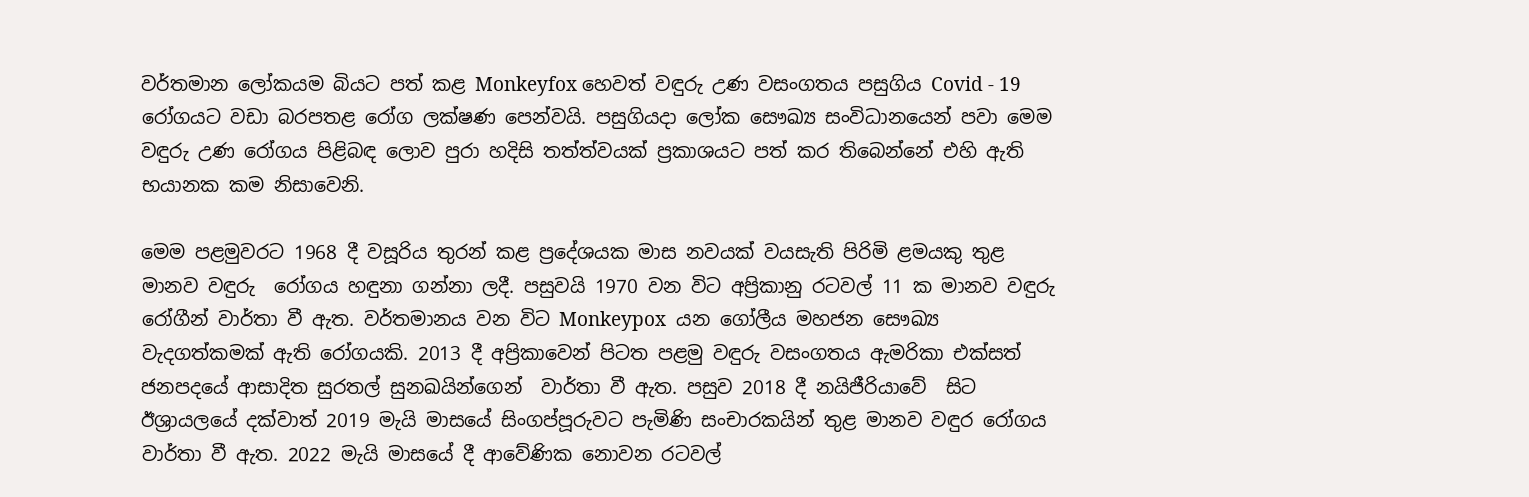වර්තමාන ලෝකයම බියට පත් කළ Monkeyfox හෙවත් වඳුරු උණ වසංගතය පසුගිය Covid - 19 රෝගයට වඩා බරපතළ රෝග ලක්ෂණ පෙන්වයි. පසුගියදා ලෝක සෞඛ්‍ය සංවිධානයෙන් පවා මෙම වඳුරු උණ රෝගය පිළිබඳ ලොව පුරා හදිසි තත්ත්වයක් ප්‍රකාශයට පත් කර තිබෙන්නේ එහි ඇති භයානක කම නිසාවෙනි.

මෙම පළමුවරට 1968 දී වසූරිය තුරන් කළ ප්‍රදේශයක මාස නවයක් වයසැති පිරිමි ළමයකු තුළ මානව වඳුරු  රෝගය හඳුනා ගන්නා ලදී. පසුවයි 1970 වන විට අප්‍රිකානු රටවල් 11 ක මානව වඳුරු රෝගීන් වාර්තා වී ඇත. වර්තමානය වන විට Monkeypox  යන ගෝලීය මහජන සෞඛ්‍ය වැදගත්කමක් ඇති රෝගයකි. 2013 දී අප්‍රිකාවෙන් පිටත පළමු වඳුරු වසංගතය ඇමරිකා එක්සත් ජනපදයේ ආසාදිත සුරතල් සුනඛයින්ගෙන්  වාර්තා වී ඇත. පසුව 2018 දී නයිජීරියාවේ  සිට ඊශ්‍රායලයේ දක්වාත් 2019 මැයි මාසයේ සිංගප්පූරුවට පැමිණි සංචාරකයින් තුළ මානව වඳුර රෝගය වාර්තා වී ඇත. 2022 මැයි මාසයේ දී ආවේණික නොවන රටවල්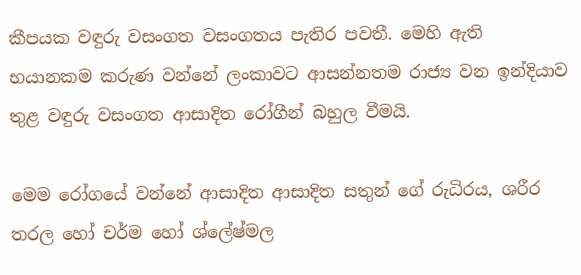කීපයක වඳුරු වසංගත වසංගතය පැතිර පවතී. මෙහි ඇති භයානකම කරුණ වන්නේ ලංකාවට ආසන්නතම රාජ්‍ය වන ඉන්දියාව තුළ වඳුරු වසංගත ආසාදිත රෝගීන් බහුල වීමයි.

මෙම රෝගයේ වන්නේ ආසාදිත ආසාදිත සතුන් ගේ රුධිරය, ශරීර තරල හෝ චර්ම හෝ ශ්ලේෂ්මල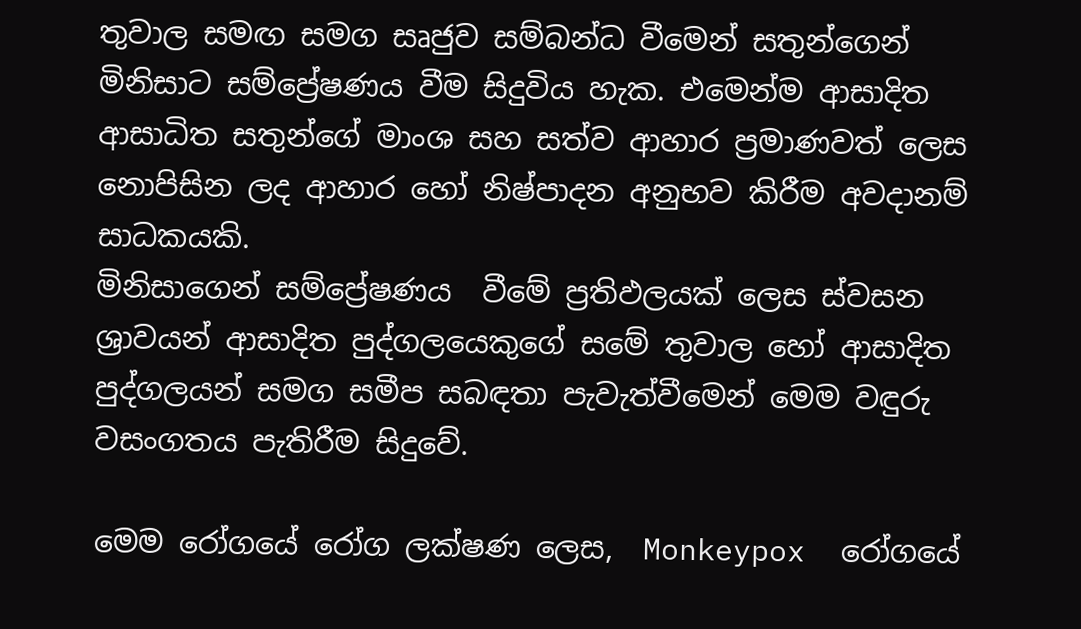තුවාල සමඟ සමග සෘජුව සම්බන්ධ වීමෙන් සතුන්ගෙන් මිනිසාට සම්ප්‍රේෂණය වීම සිදුවිය හැක. එමෙන්ම ආසාදිත ආසාධිත සතුන්ගේ මාංශ සහ සත්ව ආහාර ප්‍රමාණවත් ලෙස නොපිසින ලද ආහාර හෝ නිෂ්පාදන අනුභව කිරීම අවදානම් සාධකයකි.
මිනිසාගෙන් සම්ප්‍රේෂණය  වීමේ ප්‍රතිඵලයක් ලෙස ස්වසන ශ්‍රාවයන් ආසාදිත පුද්ගලයෙකුගේ සමේ තුවාල හෝ ආසාදිත පුද්ගලයන් සමග සමීප සබඳතා පැවැත්වීමෙන් මෙම වඳුරු වසංගතය පැතිරීම සිදුවේ.

මෙම රෝගයේ රෝග ලක්ෂණ ලෙස,  Monkeypox  රෝගයේ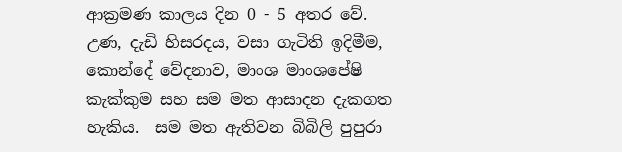ආක්‍රමණ කාලය දින 0 - 5 අතර වේ. උණ, දැඩි හිසරදය, වසා ගැටිති ඉදිමීම, කොන්දේ වේදනාව, මාංශ මාංශපේෂි කැක්කුම සහ සම මත ආසාදන දැකගත හැකිය.  සම මත ඇතිවන බිබිලි පුපුරා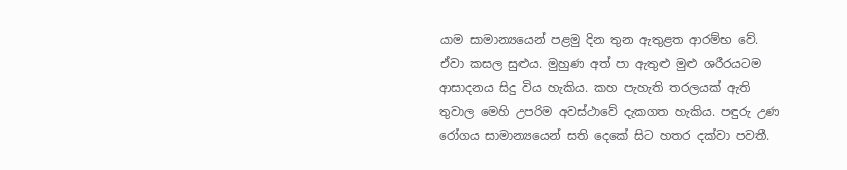යාම සාමාන්‍යයෙන් පළමු දින තුන ඇතුළත ආරම්භ වේ.  ඒවා කසල සුළුය. මුහුණ අත් පා ඇතුළු මුළු ශරීරයටම ආසාදනය සිදු විය හැකිය. කහ පැහැති තරලයක් ඇති තුවාල මෙහි උපරිම අවස්ථාවේ දැකගත හැකිය. පඳුරු උණ රෝගය සාමාන්‍යයෙන් සති දෙකේ සිට හතර දක්වා පවතී.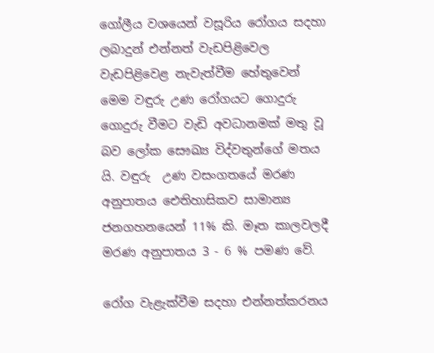ගෝලීය වශයෙන් වසූරිය රෝගය සදහා ලබාදුන් එන්නත් වැඩපිළිවෙල වැඩපිළිවෙළ නැවැත්වීම හේතුවෙන් මෙම වඳුරු උණ රෝගයට ගොදුරු ගොදුරු වීමට වැඩි අවධානමක් මතු වූ බව ලෝක සෞඛ්‍ය විද්වතුන්ගේ මතය යි. වඳුරු  උණ වසංගතයේ මරණ අනුපාතය ඓතිහාසිකව සාමාන්‍ය ජනගහනයෙන් 11% කි. මෑත කාලවලදී මරණ අනුපාතය 3 - 6 % පමණ වේ.

රෝග වැළැක්වීම සදහා එන්නත්කරනය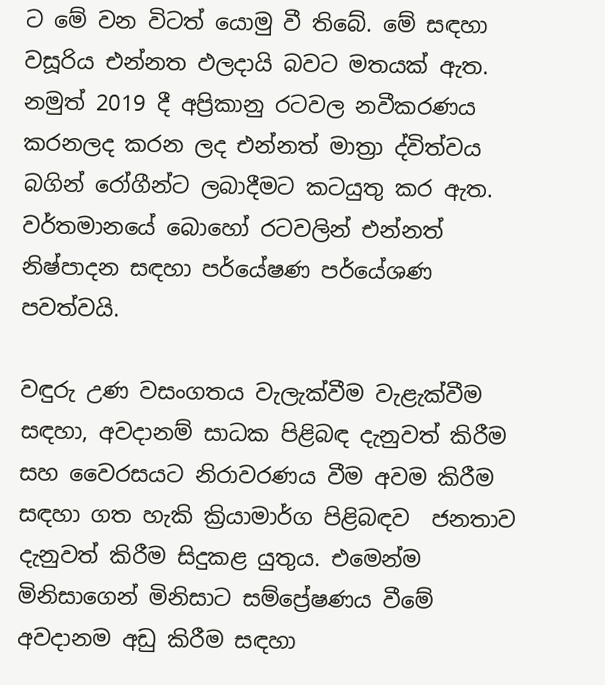ට මේ වන විටත් යොමු වී තිබේ. මේ සඳහා වසූරිය එන්නත ඵලදායි බවට මතයක් ඇත. නමුත් 2019 දී අප්‍රිකානු රටවල නවීකරණය කරනලද කරන ලද එන්නත් මාත්‍රා ද්විත්වය  බගින් රෝගීන්ට ලබාදීමට කටයුතු කර ඇත. වර්තමානයේ බොහෝ රටවලින් එන්නත් නිෂ්පාදන සඳහා පර්යේෂණ පර්යේශණ පවත්වයි.

වඳුරු උණ වසංගතය වැලැක්වීම වැළැක්වීම සඳහා, අවදානම් සාධක පිළිබඳ දැනුවත් කිරීම සහ වෛරසයට නිරාවරණය වීම අවම කිරීම සඳහා ගත හැකි ක්‍රියාමාර්ග පිළිබඳව  ජනතාව දැනුවත් කිරීම සිදුකළ යුතුය. එමෙන්ම මිනිසාගෙන් මිනිසාට සම්ප්‍රේෂණය වීමේ අවදානම අඩු කිරීම සඳහා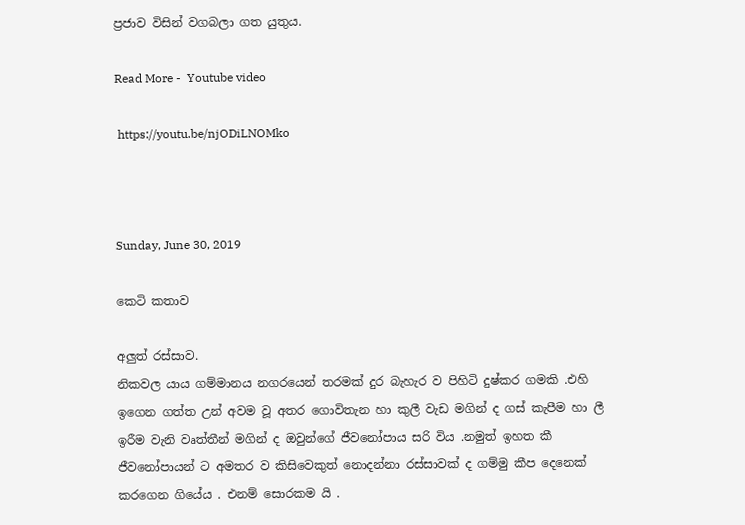ප්‍රජාව විසින් වගබලා ගත යුතුය.

Read More -  Youtube video

 https://youtu.be/njODiLNOMko



Sunday, June 30, 2019

කෙටි කතාව

අලුත් රස්සාව.
නිකවල යාය ගම්මානය නගරයෙන් තරමක් දුර බැහැර ව පිහිටි දුෂ්කර ගමකි .එහි ඉගෙන ගත්ත උන් අවම වූ අතර ගොවිතැන හා කුලී වැඩ මගින් ද ගස් කැපීම හා ලී ඉරීම වැනි වෘත්තීන් මගින් ද ඔවුන්ගේ ජීවනෝපාය සරි විය .නමුත් ඉහත කී ජීවනෝපායන් ට අමතර ව කිසිවෙකුත් නොදන්නා රස්සාවක් ද ගම්මු කීප දෙනෙක් කරගෙන ගියේය . එනම් සොරකම යි .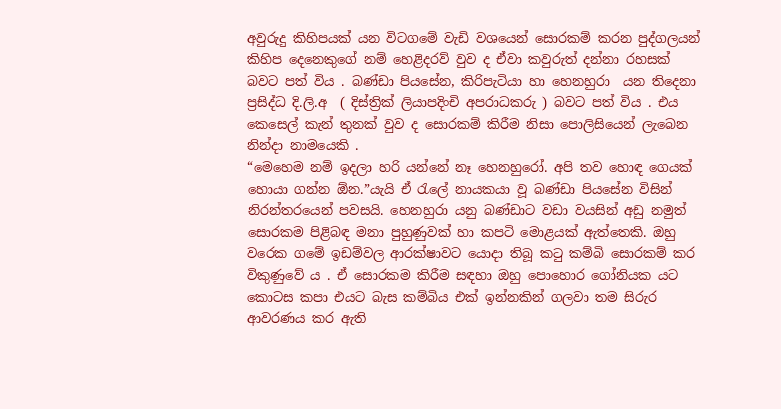අවුරුදු කිහිපයක් යන විටගමේ වැඩි වශයෙන් සොරකම් කරන පුද්ගලයන් කිහිප දෙනෙකුගේ නම් හෙළිදරව් වුව ද ඒවා කවුරුත් දන්නා රහසක් බවට පත් විය . බණ්ඩා පියසේන, කිරිපැටියා හා හෙනහුරා  යන තිදෙනා ප්‍රසිද්ධ දි.ලි.අ  ( දිස්ත්‍රික් ලියාපදිංචි අපරාධකරු ) බවට පත් විය . එය කෙසෙල් කැන් තුනක් වුව ද සොරකම් කිරීම නිසා පොලිසියෙන් ලැබෙන නින්දා නාමයෙකි .
“මෙහෙම නම් ඉදලා හරි යන්නේ නෑ හෙනහුරෝ. අපි තව හොඳ ගෙයක් හොයා ගන්න ඕන.”යැයි ඒ රැලේ නායකයා වූ බණ්ඩා පියසේන විසින් නිරන්තරයෙන් පවසයි. හෙනහුරා යනු බණ්ඩාට වඩා වයසින් අඩු නමුත් සොරකම පිළිබඳ මනා පුහුණුවක් හා කපටි මොළයක් ඇත්තෙකි. ඔහු වරෙක ගමේ ඉඩම්වල ආරක්ෂාවට යොදා තිබූ කටු කම්බි සොරකම් කර විකුණුවේ ය . ඒ සොරකම කිරීම සඳහා ඔහු පොහොර ගෝනියක යට කොටස කපා එයට බැස කම්බිය එක් ඉන්නකින් ගලවා තම සිරුර ආවරණය කර ඇති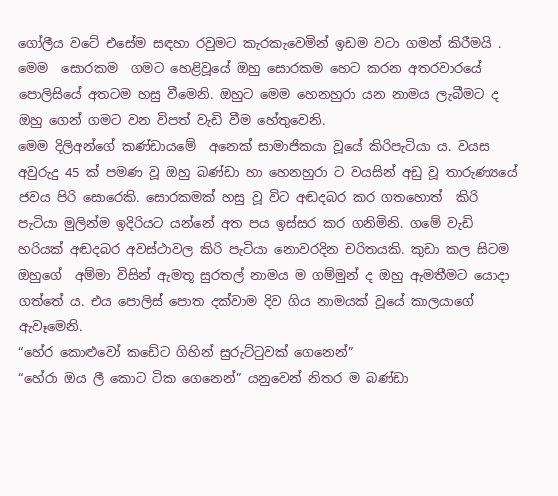ගෝලීය වටේ එසේම සඳහා රවුමට කැරකැවෙමින් ඉඩම වටා ගමන් කිරීමයි . මෙම  සොරකම  ගමට හෙළිවූයේ ඔහු සොරකම හෙට කරන අතරවාරයේ පොලිසියේ අතටම හසු වීමෙනි. ඔහුට මෙම හෙනහුරා යන නාමය ලැබීමට ද ඔහු ගෙන් ගමට වන විපත් වැඩි වීම හේතුවෙනි.
මෙම දිලිඅන්ගේ කණ්ඩායමේ  අනෙක් සාමාජිකයා වූයේ කිරිපැටියා ය. වයස අවුරුදු 45 ක් පමණ වූ ඔහු බණ්ඩා හා හෙනහුරා ට වයසින් අඩු වූ තාරුණ්‍යයේ ජවය පිරි සොරෙකි. සොරකමක් හසු වූ විට අඬදබර කර ගතහොත්  කිරි පැටියා මුලින්ම ඉදිරියට යන්නේ අත පය ඉස්සර කර ගනිමිනි. ගමේ වැඩි හරියක් අඬදබර අවස්ථාවල කිරි පැටියා නොවරදින චරිතයකි. කුඩා කල සිටම ඔහුගේ  අම්මා විසින් ඇමතූ සුරතල් නාමය ම ගම්මුන් ද ඔහු ඇමතීමට යොදා ගත්තේ ය. එය පොලිස් පොත දක්වාම දිව ගිය නාමයක් වූයේ කාලයාගේ ඇවෑමෙනි.
“හේර කොළුවෝ කඩේට ගිහින් සුරුට්ටුවක් ගෙනෙන්”
“හේරා ඔය ලී කොට ටික ගෙනෙන්” යනුවෙන් නිතර ම බණ්ඩා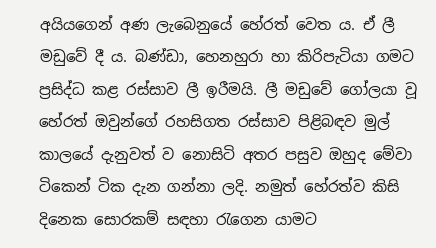අයියගෙන් අණ ලැබෙනුයේ හේරත් වෙත ය. ඒ ලී මඩුවේ දී ය. බණ්ඩා, හෙනහුරා හා කිරිපැටියා ගමට ප්‍රසිද්ධ කළ රස්සාව ලී ඉරීමයි. ලී මඩුවේ ගෝලයා වූ හේරත් ඔවුන්ගේ රහසිගත රස්සාව පිළිබඳව මුල් කාලයේ දැනුවත් ව නොසිටි අතර පසුව ඔහුද මේවා ටිකෙන් ටික දැන ගන්නා ලදි. නමුත් හේරත්ව කිසි දිනෙක සොරකම් සඳහා රැගෙන යාමට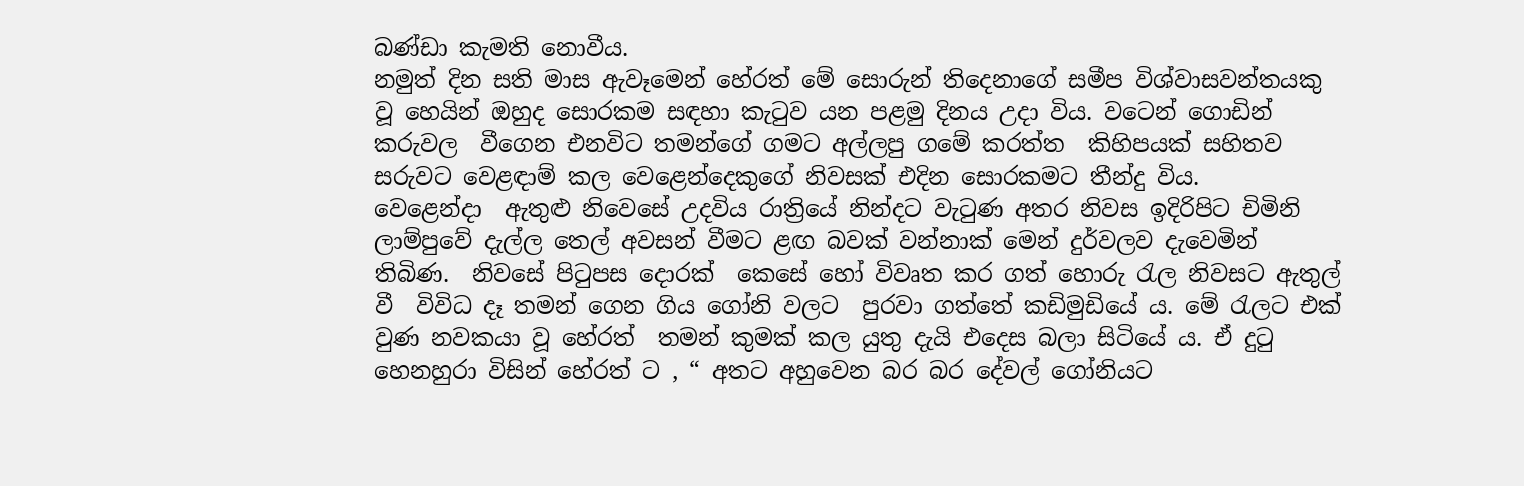බණ්ඩා කැමති නොවීය.
නමුත් දින සති මාස ඇවෑමෙන් හේරත් මේ සොරුන් තිදෙනාගේ සමීප විශ්වාසවන්තයකු වූ හෙයින් ඔහුද සොරකම සඳහා කැටුව යන පළමු දිනය උදා විය. වටෙන් ගොඩින් කරුවල  වීගෙන එනවිට තමන්ගේ ගමට අල්ලපු ගමේ කරත්ත  කිහිපයක් සහිතව  සරුවට වෙළඳාම් කල වෙළෙන්දෙකුගේ නිවසක් එදින සොරකමට තීන්දු විය.
වෙළෙන්දා  ඇතුළු නිවෙසේ උදවිය රාත්‍රියේ නින්දට වැටුණ අතර නිවස ඉදිරිපිට චිමිනි ලාම්පුවේ දැල්ල තෙල් අවසන් වීමට ළඟ බවක් වන්නාක් මෙන් දුර්වලව දැවෙමින්  තිබිණ.  නිවසේ පිටුපස දොරක්  කෙසේ හෝ විවෘත කර ගත් හොරු රැල නිවසට ඇතුල් වී  විවිධ දෑ තමන් ගෙන ගිය ගෝනි වලට  පුරවා ගත්තේ කඩිමුඩියේ ය. මේ රැලට එක් වුණ නවකයා වූ හේරත්  තමන් කුමක් කල යුතු දැයි එදෙස බලා සිටියේ ය. ඒ දුටු හෙනහුරා විසින් හේරත් ට , “ අතට අහුවෙන බර බර දේවල් ගෝනියට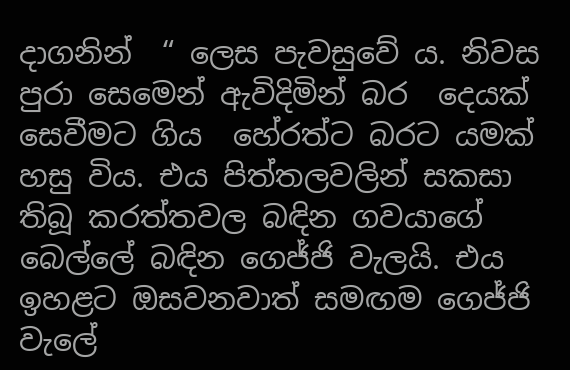දාගනින්  “ ලෙස පැවසුවේ ය. නිවස පුරා සෙමෙන් ඇවිදිමින් බර  දෙයක් සෙවීමට ගිය  හේරත්ට බරට යමක් හසු විය. එය පිත්තලවලින් සකසා තිබූ කරත්තවල බඳින ගවයාගේ බෙල්ලේ බඳින ගෙජ්ජි වැලයි. එය ඉහළට ඔසවනවාත් සමඟම ගෙජ්ජි වැලේ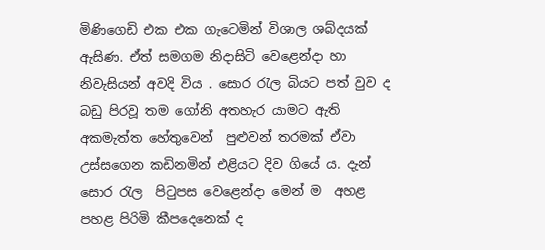මිණිගෙඩි එක එක ගැටෙමින් විශාල ශබ්දයක් ඇසිණ. ඒත් සමගම නිදාසිටි වෙළෙන්දා හා නිවැසියන් අවදි විය . සොර රැල බියට පත් වුව ද  බඩු පිරවූ තම ගෝනි අතහැර යාමට ඇති අකමැත්ත හේතුවෙන්  පුළුවන් තරමක් ඒවා උස්සගෙන කඩිනමින් එළියට දිව ගියේ ය. දැන් සොර රැල  පිටුපස වෙළෙන්දා මෙන් ම  අහළ පහළ පිරිමි කීපදෙනෙක් ද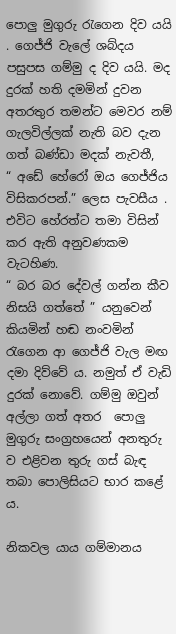පොලු මුගුරු රැගෙන දිව යයි . ගෙජ්ජි වැලේ ශබ්දය පසුපස ගම්මු ද දිව යයි. මද දුරක් හති දමමින් දුවන අතරතුර තමන්ට මෙවර නම් ගැලවිල්ලක් නැති බව දැන ගත් බණ්ඩා මදක් නැවතී,
“ අඩේ හේරෝ ඔය ගෙජ්ජිය විසිකරපන්.” ලෙස පැවසීය . එවිට හේරත්ට තමා විසින් කර ඇති අනුවණකම වැටහිණ.
“ බර බර දේවල් ගන්න කීව නිසයි ගත්තේ ” යනුවෙන් කියමින් හඬ නංවමින්  රැගෙන ආ ගෙජ්ජි වැල මඟ දමා දිව්වේ ය. නමුත් ඒ වැඩි දුරක් නොවේ. ගම්මු ඔවුන් අල්ලා ගත් අතර  පොලු මුගුරු සංග්‍රහයෙන් අනතුරු ව එළිවන තුරු ගස් බැඳ තබා පොලිසියට භාර කළේ ය.

නිකවල යාය ගම්මානය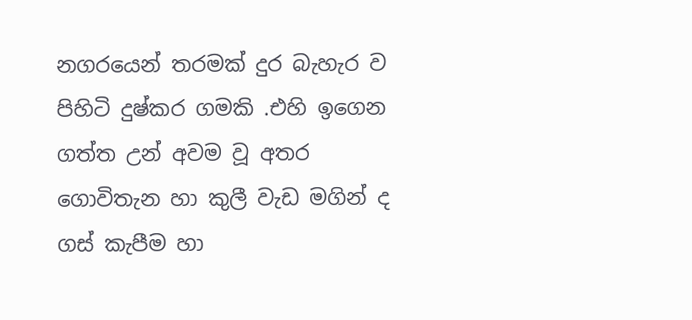නගරයෙන් තරමක් දුර බැහැර ව පිහිටි දුෂ්කර ගමකි .එහි ඉගෙන ගත්ත උන් අවම වූ අතර ගොවිතැන හා කුලී වැඩ මගින් ද ගස් කැපීම හා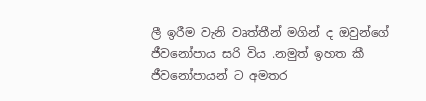ලී ඉරීම වැනි වෘත්තීන් මගින් ද ඔවුන්ගේ ජීවනෝපාය සරි විය .නමුත් ඉහත කී ජීවනෝපායන් ට අමතර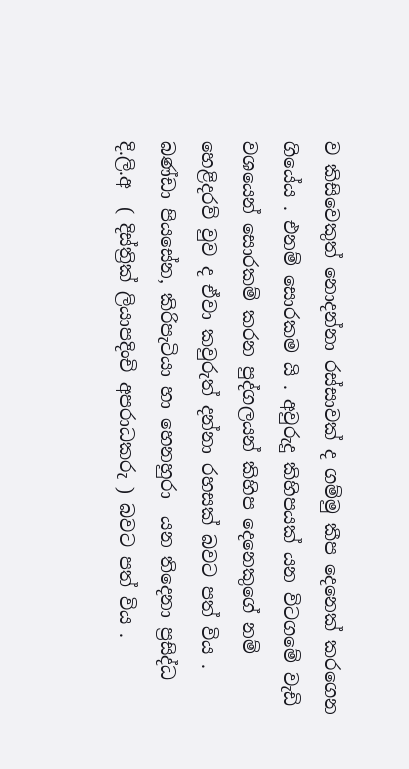ව කිසිවෙකුත් නොදන්නා රස්සාවක් ද ගම්මු කීප දෙනෙක් කරගෙන ගියේය . එනම් සොරකම යි . අවුරුදු කිහිපයක් යන විටගමේ වැඩි වශයෙන් සොරකම් කරන පුද්ගලයන් කිහිප දෙනෙකුගේ නම් හෙළිදරව් වුව ද ඒවා කවුරුත් දන්නා රහසක් බවට පත් විය . බණ්ඩා පියසේන, කිරිපැටියා හා හෙනහුරා  යන තිදෙනා ප්‍රසිද්ධ දි.ලි.අ  ( දිස්ත්‍රික් ලියාපදිංචි අපරාධකරු ) බවට පත් විය .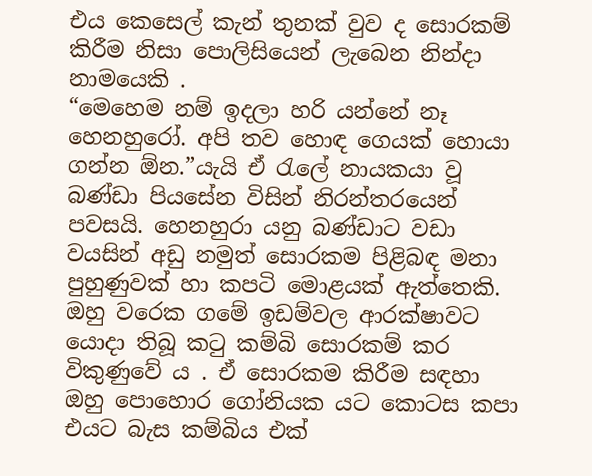එය කෙසෙල් කැන් තුනක් වුව ද සොරකම් කිරීම නිසා පොලිසියෙන් ලැබෙන නින්දා නාමයෙකි .
“මෙහෙම නම් ඉදලා හරි යන්නේ නෑ හෙනහුරෝ. අපි තව හොඳ ගෙයක් හොයා ගන්න ඕන.”යැයි ඒ රැලේ නායකයා වූ බණ්ඩා පියසේන විසින් නිරන්තරයෙන් පවසයි. හෙනහුරා යනු බණ්ඩාට වඩා වයසින් අඩු නමුත් සොරකම පිළිබඳ මනා පුහුණුවක් හා කපටි මොළයක් ඇත්තෙකි. ඔහු වරෙක ගමේ ඉඩම්වල ආරක්ෂාවට යොදා තිබූ කටු කම්බි සොරකම් කර විකුණුවේ ය . ඒ සොරකම කිරීම සඳහා ඔහු පොහොර ගෝනියක යට කොටස කපා එයට බැස කම්බිය එක්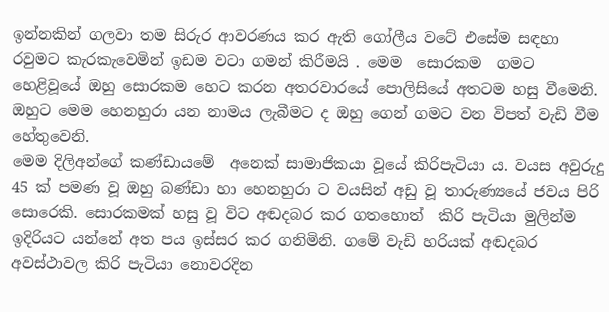ඉන්නකින් ගලවා තම සිරුර ආවරණය කර ඇති ගෝලීය වටේ එසේම සඳහා රවුමට කැරකැවෙමින් ඉඩම වටා ගමන් කිරීමයි . මෙම  සොරකම  ගමට හෙළිවූයේ ඔහු සොරකම හෙට කරන අතරවාරයේ පොලිසියේ අතටම හසු වීමෙනි. ඔහුට මෙම හෙනහුරා යන නාමය ලැබීමට ද ඔහු ගෙන් ගමට වන විපත් වැඩි වීම හේතුවෙනි.
මෙම දිලිඅන්ගේ කණ්ඩායමේ  අනෙක් සාමාජිකයා වූයේ කිරිපැටියා ය. වයස අවුරුදු 45 ක් පමණ වූ ඔහු බණ්ඩා හා හෙනහුරා ට වයසින් අඩු වූ තාරුණ්‍යයේ ජවය පිරි සොරෙකි. සොරකමක් හසු වූ විට අඬදබර කර ගතහොත්  කිරි පැටියා මුලින්ම ඉදිරියට යන්නේ අත පය ඉස්සර කර ගනිමිනි. ගමේ වැඩි හරියක් අඬදබර අවස්ථාවල කිරි පැටියා නොවරදින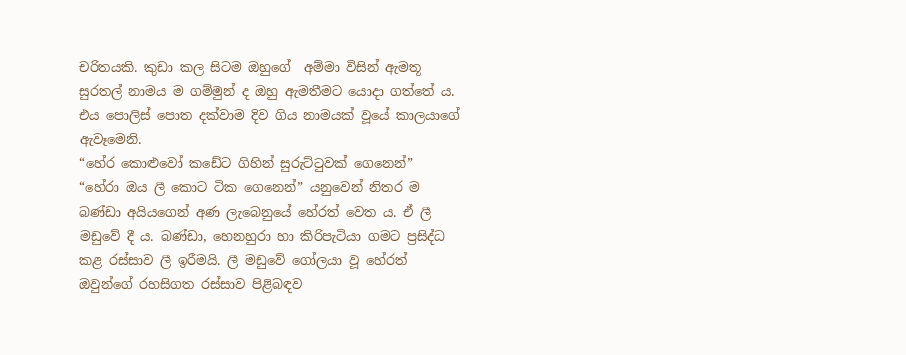චරිතයකි. කුඩා කල සිටම ඔහුගේ  අම්මා විසින් ඇමතූ සුරතල් නාමය ම ගම්මුන් ද ඔහු ඇමතීමට යොදා ගත්තේ ය. එය පොලිස් පොත දක්වාම දිව ගිය නාමයක් වූයේ කාලයාගේ ඇවෑමෙනි.
“හේර කොළුවෝ කඩේට ගිහින් සුරුට්ටුවක් ගෙනෙන්”
“හේරා ඔය ලී කොට ටික ගෙනෙන්” යනුවෙන් නිතර ම බණ්ඩා අයියගෙන් අණ ලැබෙනුයේ හේරත් වෙත ය. ඒ ලී මඩුවේ දී ය. බණ්ඩා, හෙනහුරා හා කිරිපැටියා ගමට ප්‍රසිද්ධ කළ රස්සාව ලී ඉරීමයි. ලී මඩුවේ ගෝලයා වූ හේරත් ඔවුන්ගේ රහසිගත රස්සාව පිළිබඳව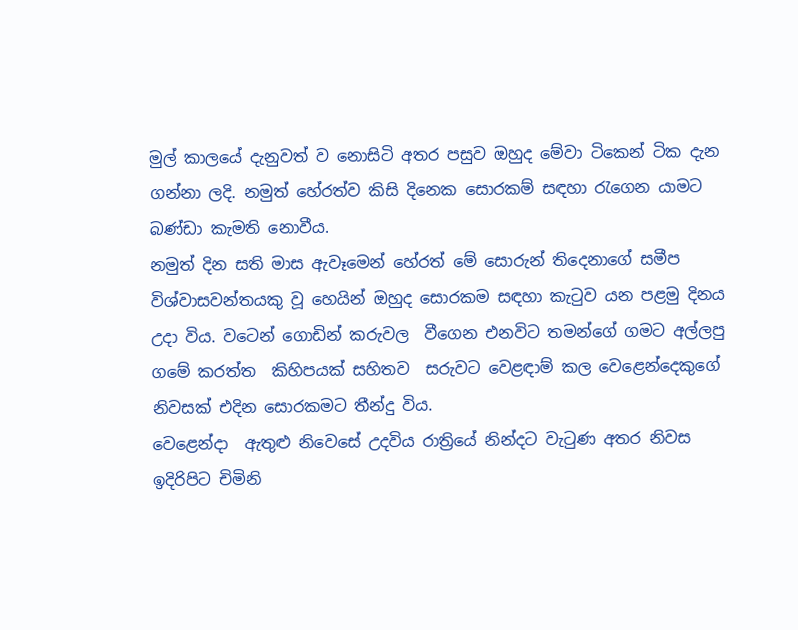මුල් කාලයේ දැනුවත් ව නොසිටි අතර පසුව ඔහුද මේවා ටිකෙන් ටික දැන ගන්නා ලදි. නමුත් හේරත්ව කිසි දිනෙක සොරකම් සඳහා රැගෙන යාමට බණ්ඩා කැමති නොවීය.
නමුත් දින සති මාස ඇවෑමෙන් හේරත් මේ සොරුන් තිදෙනාගේ සමීප විශ්වාසවන්තයකු වූ හෙයින් ඔහුද සොරකම සඳහා කැටුව යන පළමු දිනය උදා විය. වටෙන් ගොඩින් කරුවල  වීගෙන එනවිට තමන්ගේ ගමට අල්ලපු ගමේ කරත්ත  කිහිපයක් සහිතව  සරුවට වෙළඳාම් කල වෙළෙන්දෙකුගේ නිවසක් එදින සොරකමට තීන්දු විය.
වෙළෙන්දා  ඇතුළු නිවෙසේ උදවිය රාත්‍රියේ නින්දට වැටුණ අතර නිවස ඉදිරිපිට චිමිනි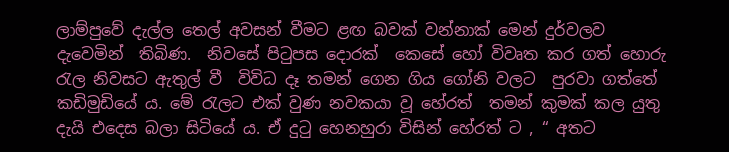ලාම්පුවේ දැල්ල තෙල් අවසන් වීමට ළඟ බවක් වන්නාක් මෙන් දුර්වලව දැවෙමින්  තිබිණ.  නිවසේ පිටුපස දොරක්  කෙසේ හෝ විවෘත කර ගත් හොරු රැල නිවසට ඇතුල් වී  විවිධ දෑ තමන් ගෙන ගිය ගෝනි වලට  පුරවා ගත්තේ කඩිමුඩියේ ය. මේ රැලට එක් වුණ නවකයා වූ හේරත්  තමන් කුමක් කල යුතු දැයි එදෙස බලා සිටියේ ය. ඒ දුටු හෙනහුරා විසින් හේරත් ට , “ අතට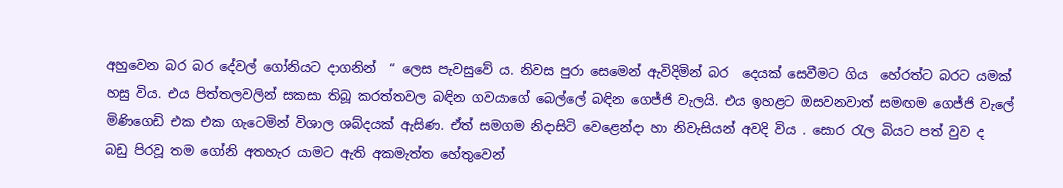අහුවෙන බර බර දේවල් ගෝනියට දාගනින්  “ ලෙස පැවසුවේ ය. නිවස පුරා සෙමෙන් ඇවිදිමින් බර  දෙයක් සෙවීමට ගිය  හේරත්ට බරට යමක් හසු විය. එය පිත්තලවලින් සකසා තිබූ කරත්තවල බඳින ගවයාගේ බෙල්ලේ බඳින ගෙජ්ජි වැලයි. එය ඉහළට ඔසවනවාත් සමඟම ගෙජ්ජි වැලේ මිණිගෙඩි එක එක ගැටෙමින් විශාල ශබ්දයක් ඇසිණ. ඒත් සමගම නිදාසිටි වෙළෙන්දා හා නිවැසියන් අවදි විය . සොර රැල බියට පත් වුව ද  බඩු පිරවූ තම ගෝනි අතහැර යාමට ඇති අකමැත්ත හේතුවෙන්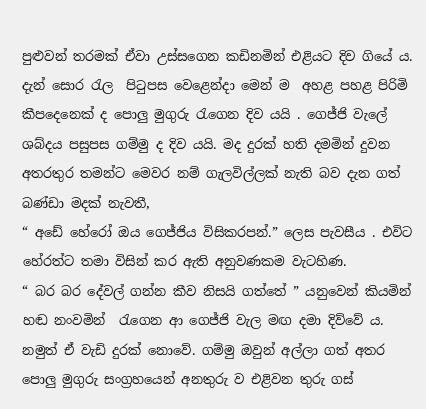පුළුවන් තරමක් ඒවා උස්සගෙන කඩිනමින් එළියට දිව ගියේ ය. දැන් සොර රැල  පිටුපස වෙළෙන්දා මෙන් ම  අහළ පහළ පිරිමි කීපදෙනෙක් ද පොලු මුගුරු රැගෙන දිව යයි . ගෙජ්ජි වැලේ ශබ්දය පසුපස ගම්මු ද දිව යයි. මද දුරක් හති දමමින් දුවන අතරතුර තමන්ට මෙවර නම් ගැලවිල්ලක් නැති බව දැන ගත් බණ්ඩා මදක් නැවතී,
“ අඩේ හේරෝ ඔය ගෙජ්ජිය විසිකරපන්.” ලෙස පැවසීය . එවිට හේරත්ට තමා විසින් කර ඇති අනුවණකම වැටහිණ.
“ බර බර දේවල් ගන්න කීව නිසයි ගත්තේ ” යනුවෙන් කියමින් හඬ නංවමින්  රැගෙන ආ ගෙජ්ජි වැල මඟ දමා දිව්වේ ය. නමුත් ඒ වැඩි දුරක් නොවේ. ගම්මු ඔවුන් අල්ලා ගත් අතර  පොලු මුගුරු සංග්‍රහයෙන් අනතුරු ව එළිවන තුරු ගස්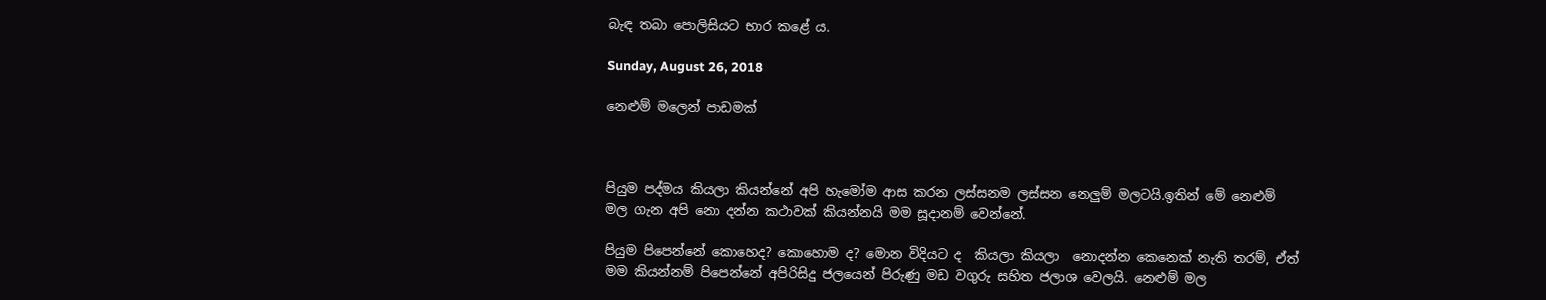බැඳ තබා පොලිසියට භාර කළේ ය.

Sunday, August 26, 2018

නෙළුම් මලෙන් පාඩමක්



පියුම පද්මය කියලා කියන්නේ අපි හැමෝම ආස කරන ලස්සනම ලස්සන නෙලුම් මලටයි.ඉතින් මේ නෙළුම් මල ගැන අපි නො දන්න කථාවක් කියන්නයි මම සූදානම් වෙන්නේ.

පියුම පිපෙන්නේ කොහෙද? කොහොම ද? මොන විදියට ද  කියලා කියලා  නොදන්න කෙනෙක් නැති තරම්, ඒත් මම කියන්නම් පිපෙන්නේ අපිරිසිදු ජලයෙන් පිරුණු මඩ වගුරු සහිත ජලාශ වෙලයි. නෙළුම් මල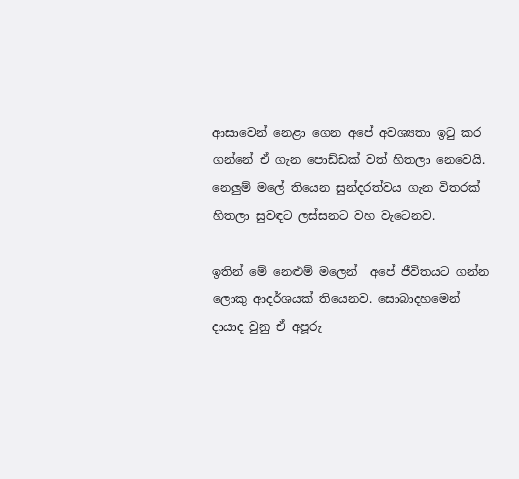ආසාවෙන් නෙළා ගෙන අපේ අවශ්‍යතා ඉටු කර ගන්නේ ඒ ගැන පොඩ්ඩක් වත් හිතලා නෙවෙයි. නෙලුම් මලේ තියෙන සුන්දරත්වය ගැන විතරක් හිතලා සුවඳට ලස්සනට වහ වැටෙනව.

ඉතින් මේ නෙළුම් මලෙන්  අපේ ජීවිතයට ගන්න ලොකු ආදර්ශයක් තියෙනව. සොබාදහමෙන් දායාද වුනු ඒ අපූරු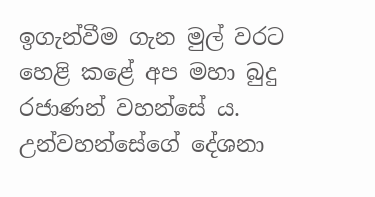ඉගැන්වීම ගැන මුල් වරට හෙළි කළේ අප මහා බුදු රජාණන් වහන්සේ ය. උන්වහන්සේගේ දේශනා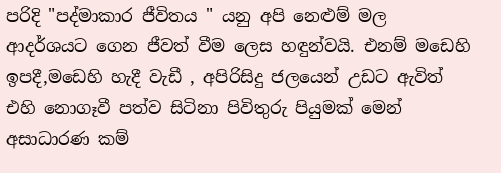පරිදි "පද්මාකාර ජීවිතය " යනු අපි නෙළුම් මල ආදර්ශයට ගෙන ජීවත් වීම ලෙස හඳුන්වයි. එනම් මඩෙහි ඉපදී,මඩෙහි හැදී වැඩී , අපිරිසිදු ජලයෙන් උඩට ඇවිත් එහි නොගෑවී පත්ව සිටිනා පිවිතුරු පියුමක් මෙන් අසාධාරණ කම්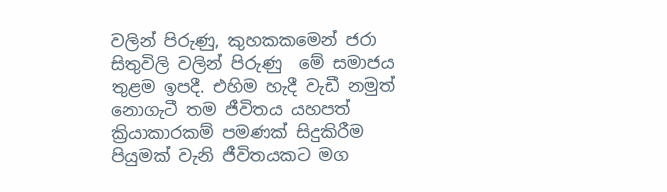වලින් පිරුණු, කුහකකමෙන් ජරා සිතුවිලි වලින් පිරුණු  මේ සමාජය තුළම ඉපදී. එහිම හැදී වැඩී නමුත් නොගැටී තම ජීවිතය යහපත් ක්‍රියාකාරකම් පමණක් සිදුකිරීම පියුමක් වැනි ජීවිතයකට මග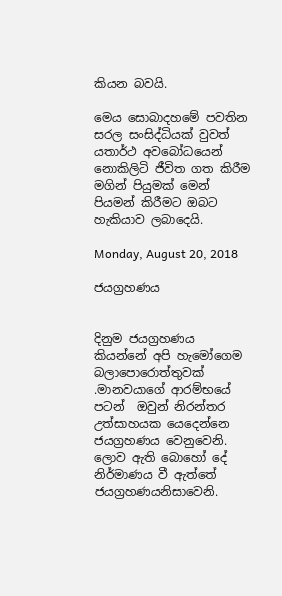කියන බවයි.

මෙය සොබාදහමේ පවතින සරල සංසිද්ධියක් වුවත් යතාර්ථ අවබෝධයෙන් නොකිලිටි ජීවිත ගත කිරීම මගින් පියුමක් මෙන් පියමන් කිරීමට ඔබට හැකියාව ලබාදෙයි.

Monday, August 20, 2018

ජයග්‍රහණය


දිනුම ජයග්‍රහණය කියන්නේ අපි හැමෝගෙම බලාපොරොත්තුවක් .මානවයාගේ ආරම්භයේ පටන්  ඔවුන් නිරන්තර උත්සාහයක යෙදෙන්නෙ ජයග්‍රහණය වෙනුවෙනි. ලොව ඇති බොහෝ දේ නිර්මාණය වී ඇත්තේ ජයග්‍රහණයනිසාවෙනි.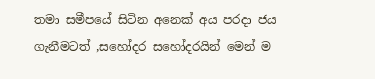තමා සමීපයේ සිටින අනෙක් අය පරදා ජය ගැනීමටත් ,සහෝදර සහෝදරයින් මෙන් ම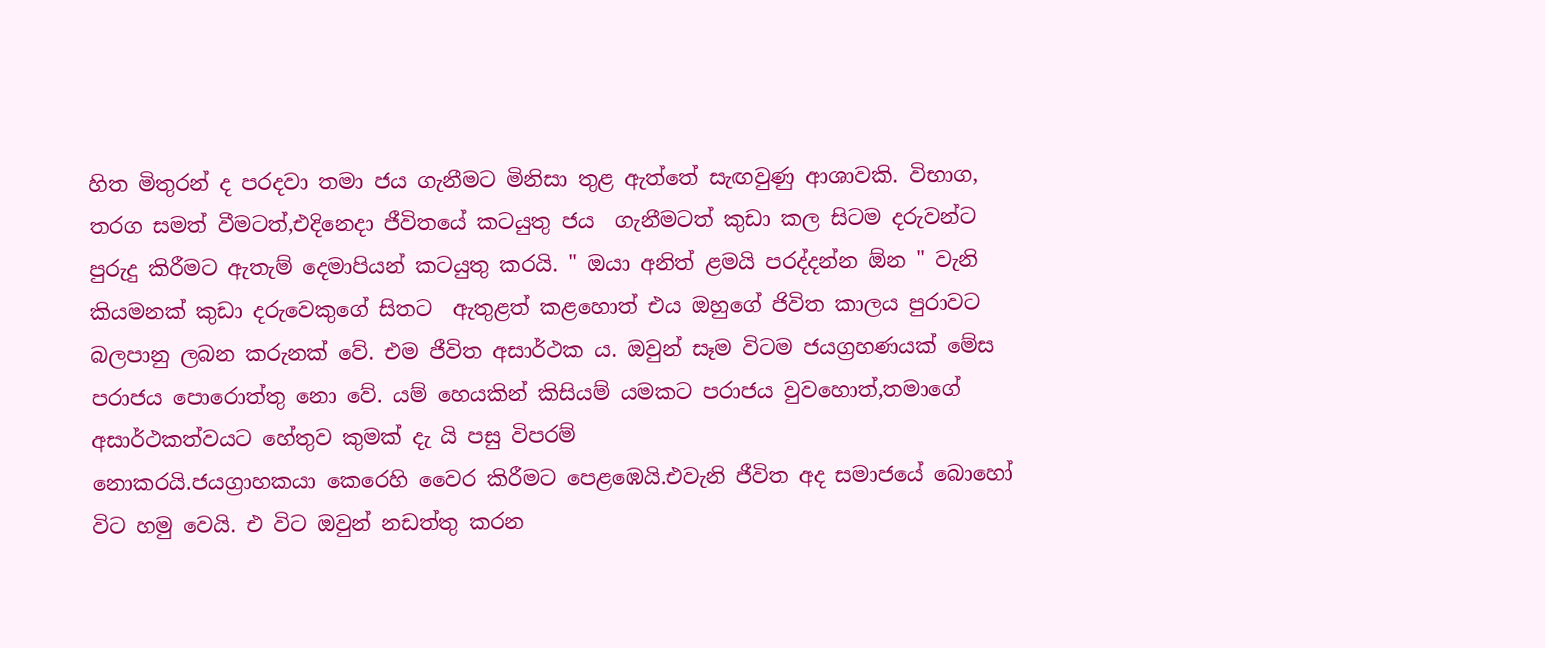හිත මිතුරන් ද පරදවා තමා ජය ගැනීමට මිනිසා තුළ ඇත්තේ සැඟවුණු ආශාවකි. විභාග, තරග සමත් වීමටත්,එදිනෙදා ජීවිතයේ කටයුතු ජය  ගැනීමටත් කුඩා කල සිටම දරුවන්ට පුරුදු කිරීමට ඇතැම් දෙමාපියන් කටයුතු කරයි. " ඔයා අනිත් ළමයි පරද්දන්න ඕන " වැනි කියමනක් කුඩා දරුවෙකුගේ සිතට  ඇතුළත් කළහොත් එය ඔහුගේ ජිවිත කාලය පුරාවට බලපානු ලබන කරුනක් වේ. එම ජීවිත අසාර්ථක ය. ඔවුන් සෑම විටම ජයග්‍රහණයක් මේස පරාජය පොරොත්තු නො වේ. යම් හෙයකින් කිසියම් යමකට පරාජය වුවහොත්,තමාගේ අසාර්ථකත්වයට හේතුව කුමක් දැ යි පසු විපරම්
නොකරයි.ජයග්‍රාහකයා කෙරෙහි වෛර කිරීමට පෙළඹෙයි.එවැනි ජීවිත අද සමාජයේ බොහෝ විට හමු වෙයි. එ විට ඔවුන් නඩත්තු කරන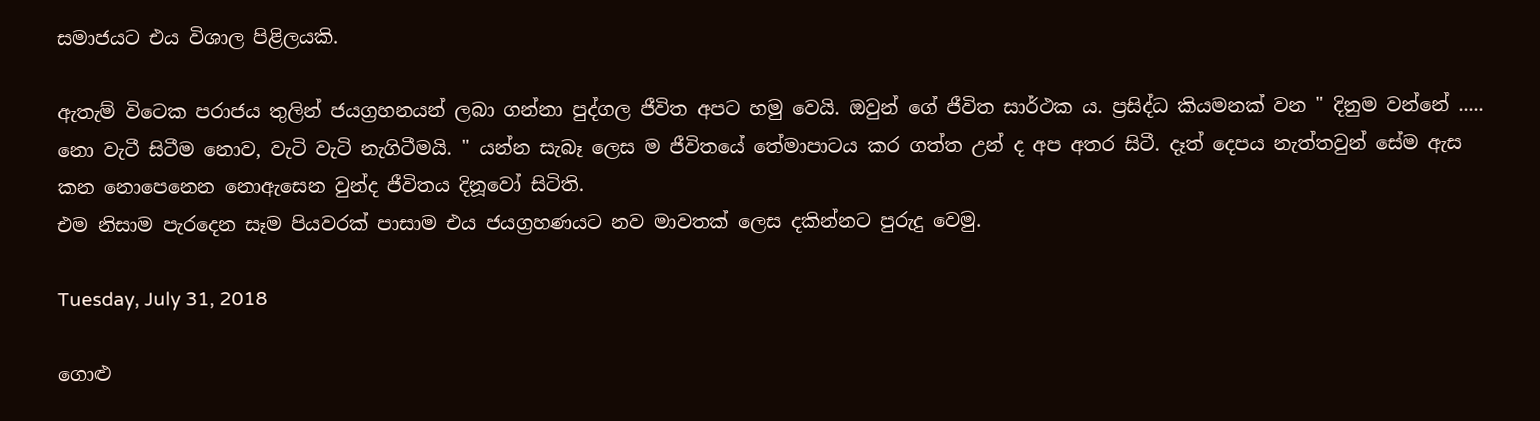සමාජයට එය විශාල පිළිලයකි.

ඇතැම් විටෙක පරාජය තුලින් ජයග්‍රහනයන් ලබා ගන්නා පුද්ගල ජීවිත අපට හමු වෙයි. ඔවුන් ගේ ජීවිත සාර්ථක ය. ප්‍රසිද්ධ කියමනක් වන " දිනුම වන්නේ ..... නො වැටී සිටීම නොව, වැටි වැටි නැගිටීමයි. " යන්න සැබෑ ලෙස ම ජීවිතයේ තේමාපාටය කර ගත්ත උන් ද අප අතර සිටී. දෑත් දෙපය නැත්තවුන් සේම ඇස කන නොපෙනෙන නොඇසෙන වුන්ද ජීවිතය දිනූවෝ සිටිති.
එම නිසාම පැරදෙන සෑම පියවරක් පාසාම එය ජයග්‍රහණයට නව මාවතක් ලෙස දකින්නට පුරුදු වෙමු.

Tuesday, July 31, 2018

ගොළු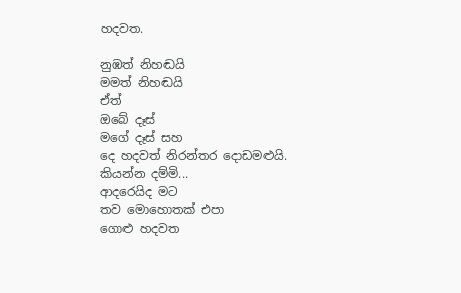හදවත.

නුඹත් නිහඬයි
මමත් නිහඬයි
ඒත්
ඔබේ දෑස්
මගේ දෑස් සහ
දෙ හදවත් නිරන්තර දොඩමළුයි.
කියන්න දම්මි...
ආදරෙයිද මට
තව මොහොතක් එපා
ගොළු හදවත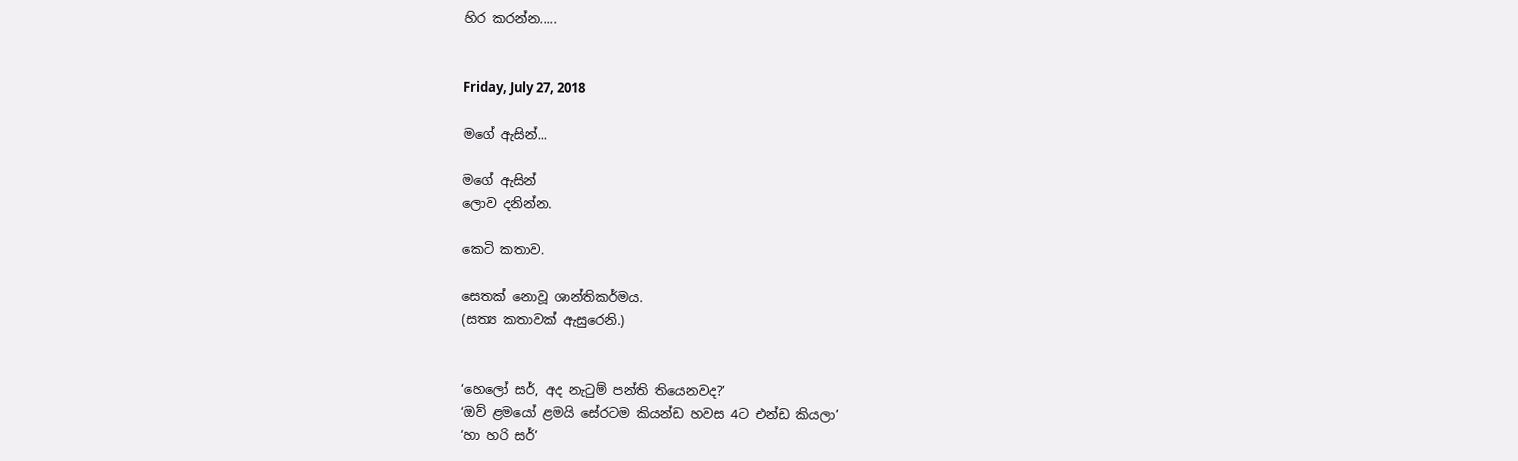හිර කරන්න.....


Friday, July 27, 2018

මගේ ඇසින්...

මගේ ඇසින්
ලොව දනින්න.

කෙටි කතාව.

සෙතක් නොවූ ශාන්තිකර්මය.
(සත්‍ය කතාවක් ඇසුරෙනි.)


‘හෙලෝ සර්, අද නැටුම් පන්ති තියෙනවද?’
‘ඔව් ළමයෝ ළමයි සේරටම කියන්ඩ හවස 4ට එන්ඩ කියලා’
‘හා හරි සර්’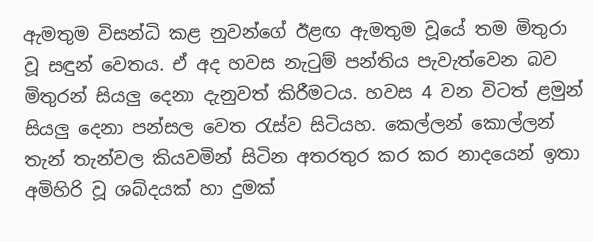ඇමතුම විසන්ධි කළ නුවන්ගේ ඊළඟ ඇමතුම වූයේ තම මිතුරා වූ සඳුන් වෙතය. ඒ අද හවස නැටුම් පන්තිය පැවැත්වෙන බව මිතුරන් සියලු දෙනා දැනුවත් කිරීමටය. හවස 4 වන විටත් ළමුන් සියලු දෙනා පන්සල වෙත රැස්ව සිටියහ. කෙල්ලන් කොල්ලන් තැන් තැන්වල කියවමින් සිටින අතරතුර කර කර නාදයෙන් ඉතා අමිහිරි වූ ශබ්දයක් හා දුමක්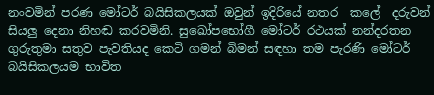නංවමින් පරණ මෝටර් බයිසිකලයක් ඔවුන් ඉදිරියේ නතර  කලේ  දරුවන් සියලු දෙනා නිහඬ කරවමිනි. සුඛෝපභෝගී මෝටර් රථයක් නන්දරතන ගුරුතුමා සතුව පැවතියද කෙටි ගමන් බිමන් සඳහා තම පැරණි මෝටර් බයිසිකලයම භාවිත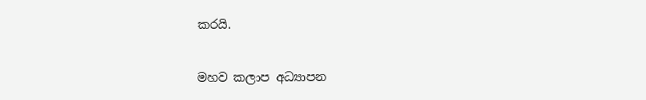කරයි.

මහව කලාප අධ්‍යාපන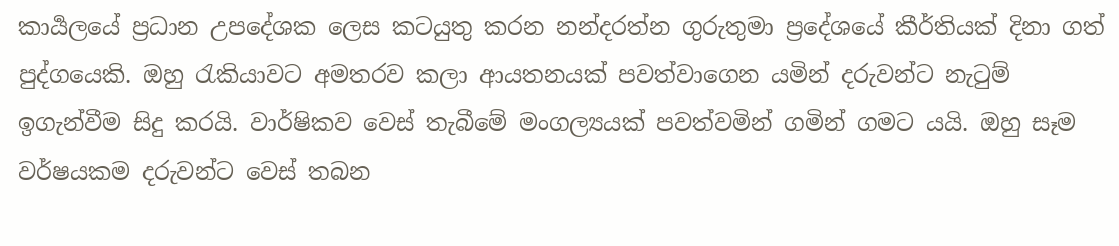කාර්‍යලයේ ප්‍රධාන උපදේශක ලෙස කටයුතු කරන නන්දරත්න ගුරුතුමා ප්‍රදේශයේ කීර්තියක් දිනා ගත් පුද්ගයෙකි. ඔහු රැකියාවට අමතරව කලා ආයතනයක් පවත්වාගෙන යමින් දරුවන්ට නැටුම් ඉගැන්වීම සිදු කරයි. වාර්ෂිකව වෙස් තැබීමේ මංගල්‍යයක් පවත්වමින් ගමින් ගමට යයි. ඔහු සෑම වර්ෂයකම දරුවන්ට වෙස් තබන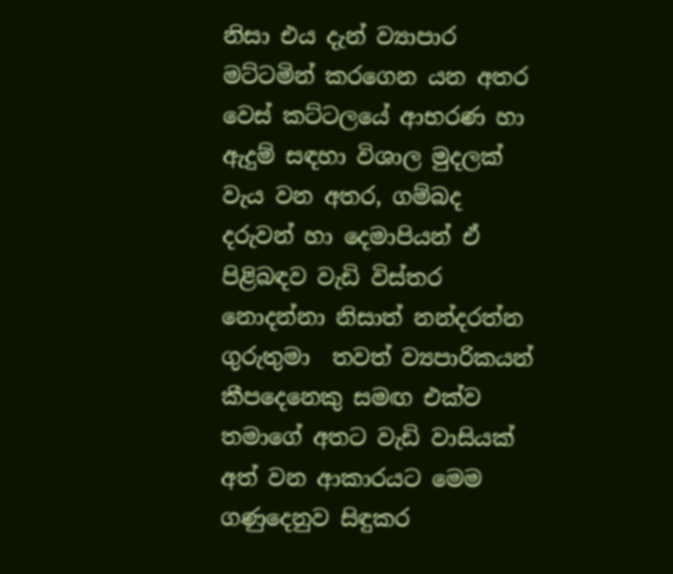නිසා එය දැන් ව්‍යාපාර මට්ටමින් කරගෙන යන අතර වෙස් කට්ටලයේ ආභරණ හා ඇදුම් සඳහා විශාල මුදලක් වැය වන අතර, ගම්බද දරුවන් හා දෙමාපියන් ඒ පිළිබඳව වැඩි විස්තර නොදන්නා නිසාත් නන්දරත්න ගුරුතුමා  තවත් ව්‍යපාරිකයන් කීපදෙනෙකු සමඟ එක්ව  තමාගේ අතට වැඩි වාසියක් අත් වන ආකාරයට මෙම ගණුදෙනුව සිඳුකර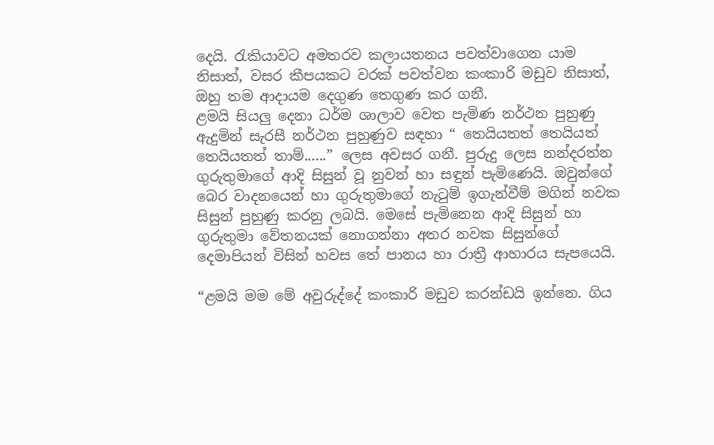දෙයි. රැකියාවට අමතරව කලායතනය පවත්වාගෙන යාම නිසාත්, වසර කීපයකට වරක් පවත්වන කංකාරි මඩුව නිසාත්, ඔහු තම ආදායම දෙගුණ තෙගුණ කර ගනී.
ළමයි සියලු දෙනා ධර්ම ශාලාව වෙත පැමිණ නර්ථන පුහුණු ඇදුමින් සැරසී නර්ථන පුහුණුව සඳහා “ තෙයියතත් තෙයියත් තෙයියතත් තාම්......” ලෙස අවසර ගනී. පුරුදු ලෙස නන්දරත්න ගුරුතුමාගේ ආදි සිසුන් වූ නුවන් හා සඳුන් පැමිණෙයි. ඔවුන්ගේ බෙර වාදනයෙන් හා ගුරුතුමාගේ නැටුම් ඉගැන්වීම් මගින් නවක සිසුන් පුහුණු කරනු ලබයි. මෙසේ පැමිනෙන ආදි සිසුන් හා ගුරුතුමා වේතනයක් නොගන්නා අතර නවක සිසුන්ගේ දෙමාපියන් විසින් හවස තේ පානය හා රාත්‍රී ආහාරය සැපයෙයි.

“ළමයි මම මේ අවුරුද්දේ කංකාරි මඩුව කරන්ඩයි ඉන්නෙ. ගිය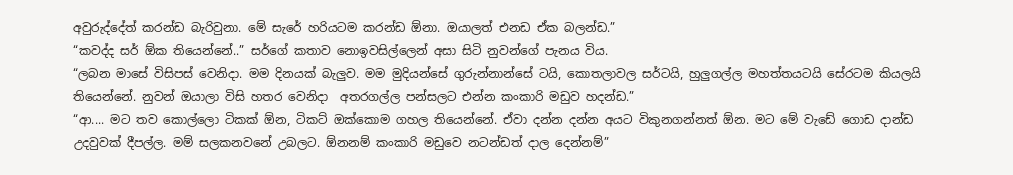අවුරුද්දේත් කරන්ඩ බැරිවුනා. මේ සැරේ හරියටම කරන්ඩ ඕනා. ඔයාලත් එනඩ ඒක බලන්ඩ.”
“කවද්ද සර් ඕක තියෙන්නේ..” සර්ගේ කතාව නොඉවසිල්ලෙන් අසා සිටි නුවන්ගේ පැනය විය.
“ලබන මාසේ විසිපස් වෙනිදා. මම දිනයක් බැලුව. මම මුදියන්සේ ගුරුන්නාන්සේ ටයි, කොතලාවල සර්ටයි, හුලුගල්ල මහත්තයටයි සේරටම කියලයි තියෙන්නේ. නුවන් ඔයාලා විසි හතර වෙනිදා  අතරගල්ල පන්සලට එන්න කංකාරි මඩුව හදන්ඩ.”
“ආ.... මට තව කොල්ලො ටිකක් ඕන, ටිකට් ඔක්කොම ගහල තියෙන්නේ. ඒවා දන්න දන්න අයට විකුනගන්නත් ඕන. මට මේ වැඩේ ගොඩ දාන්ඩ උදවුවක් දීපල්ල. මම් සලකනවනේ උබලට. ඕනනම් කංකාරි මඩුවෙ නටන්ඩත් දාල දෙන්නම්”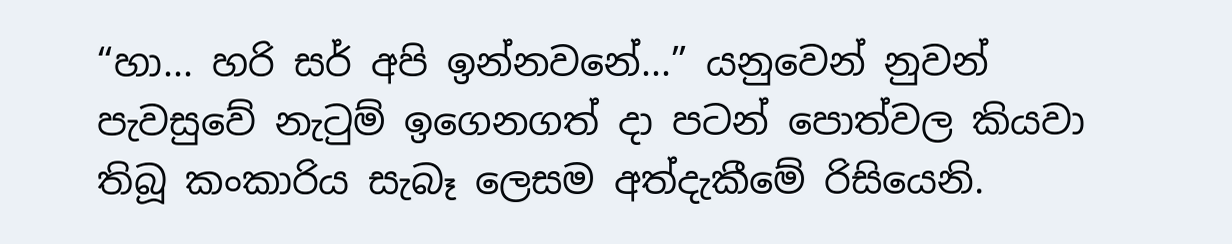“හා... හරි සර් අපි ඉන්නවනේ...” යනුවෙන් නුවන් පැවසුවේ නැටුම් ඉගෙනගත් දා පටන් පොත්වල කියවා තිබූ කංකාරිය සැබෑ ලෙසම අත්දැකීමේ රිසියෙනි.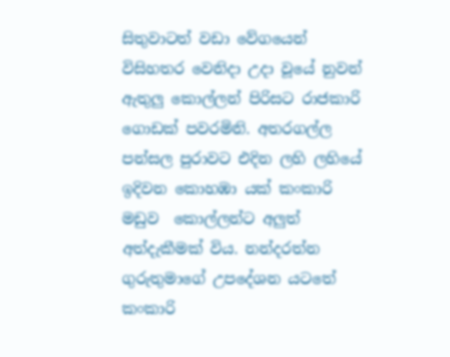සිතුවාටත් වඩා වේගයෙන් විසිහතර වෙනිදා උදා වූයේ නුවන් ඇතුලු කොල්ලන් පිරිසට රාජකාරි ගොඩක් පවරමිනි. අතරගල්ල පන්සල පුරාවට එදින ලහි ලහියේ ඉදිවන කොහඹා යක් කංකාරි මඩුව  කොල්ලන්ට අලුත් අත්දැකීමක් විය. නන්දරත්න ගුරුතුමාගේ උපදේශන යටතේ  කංකාරි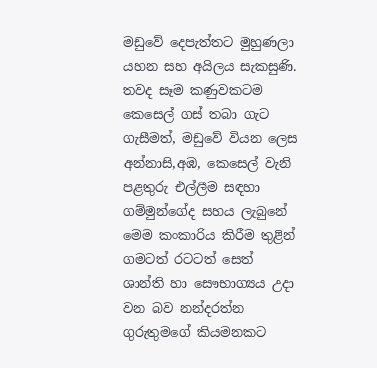මඩුවේ දෙපැත්තට මුහුණලා යහන සහ අයිලය සැකසුණි. තවද සෑම කණුවකටම කෙසෙල් ගස් තබා ගැට ගැසීමත්, මඩුවේ වියන ලෙස අන්නාසි,අඹ, කෙසෙල් වැනි පළතුරු එල්ලීම සඳහා ගම්මුන්ගේද සහය ලැබුනේ මෙම කංකාරිය කිරීම තුළින් ගමටත් රටටත් සෙත් ශාන්ති හා සෞභාග්‍යය උදා වන බව නන්දරත්න ගුරුතුමගේ කියමනකට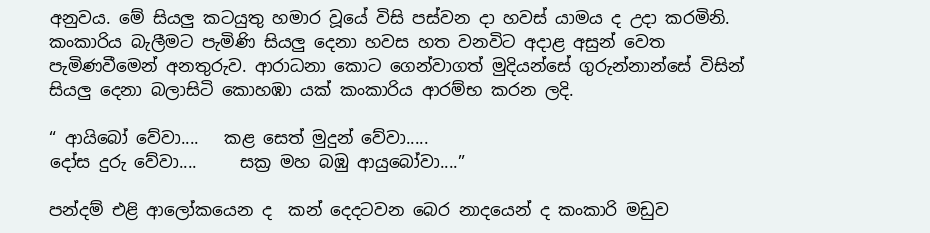අනුවය. මේ සියලු කටයුතු හමාර වූයේ විසි පස්වන දා හවස් යාමය ද උදා කරමිනි.
කංකාරිය බැලීමට පැමිණි සියලු දෙනා හවස හත වනවිට අදාළ අසුන් වෙත පැමිණවීමෙන් අනතුරුව. ආරාධනා කොට ගෙන්වාගත් මුදියන්සේ ගුරුන්නාන්සේ විසින් සියලු දෙනා බලාසිටි කොහඹා යක් කංකාරිය ආරම්භ කරන ලදි.

“ ආයිබෝ වේවා....   කළ සෙත් මුදුන් වේවා.....
දෝස දුරු වේවා....     සක්‍ර මහ බඹු ආයුබෝවා....”

පන්දම් එළි ආලෝකයෙන ද  කන් දෙදටවන බෙර නාදයෙන් ද කංකාරි මඩුව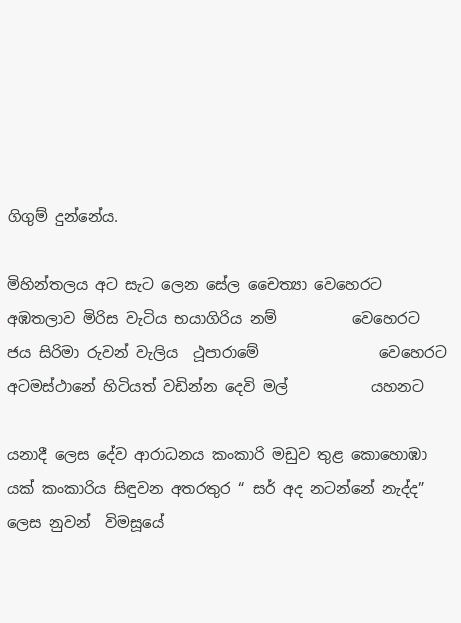ගිගුම් දුන්නේය.

මිහින්තලය අට සැට ලෙන සේල චෛත්‍යා වෙහෙරට
අඹතලාව මිරිස වැටිය භයාගිරිය නම්          වෙහෙරට
ජය සිරිමා රුවන් වැලිය  ථූපාරාමේ                වෙහෙරට
අටමස්ථානේ හිටියත් වඩින්න දෙවි මල්           යහනට

යනාදී ලෙස දේව ආරාධනය කංකාරි මඩුව තුළ කොහොඹා යක් කංකාරිය සිඳුවන අතරතුර “ සර් අද නටන්නේ නැද්ද” ලෙස නුවන්  විමසූයේ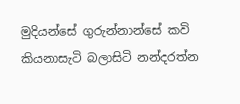මුදියන්සේ ගුරුන්නාන්සේ කවි කියනාසැටි බලාසිටි නන්දරත්න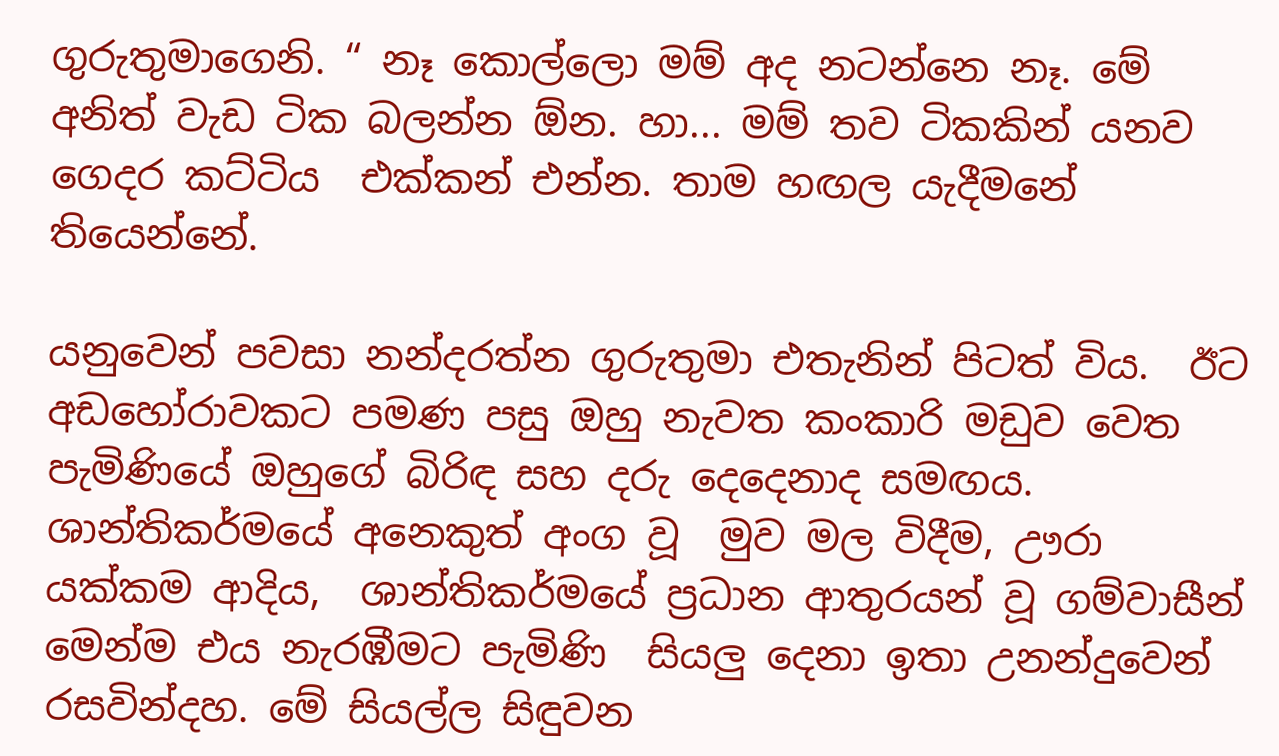ගුරුතුමාගෙනි. “ නෑ කොල්ලො මම් අද නටන්නෙ නෑ. මේ අනිත් වැඩ ටික බලන්න ඕන. හා... මම් තව ටිකකින් යනව ගෙදර කට්ටිය  එක්කන් එන්න. තාම හඟල යැදීමනේ තියෙන්නේ.

යනුවෙන් පවසා නන්දරත්න ගුරුතුමා එතැනින් පිටත් විය.  ඊට අඩහෝරාවකට පමණ පසු ඔහු නැවත කංකාරි මඩුව වෙත පැමිණියේ ඔහුගේ බිරිඳ සහ දරු දෙදෙනාද සමඟය. ශාන්තිකර්මයේ අනෙකුත් අංග වූ  මුව මල විදීම, ඌරා යක්කම ආදිය,  ශාන්තිකර්මයේ ප්‍රධාන ආතුරයන් වූ ගම්වාසීන් මෙන්ම එය නැරඹීමට පැමිණි  සියලු දෙනා ඉතා උනන්දුවෙන් රසවින්දහ. මේ සියල්ල සිඳුවන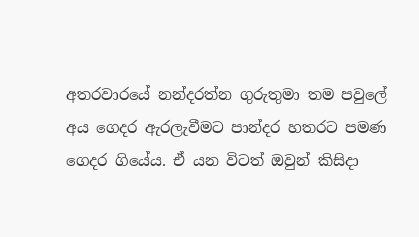අතරවාරයේ නන්දරත්න ගුරුතුමා තම පවුලේ අය ගෙදර ඇරලැවීමට පාන්දර හතරට පමණ ගෙදර ගියේය. ඒ යන විටත් ඔවුන් කිසිදා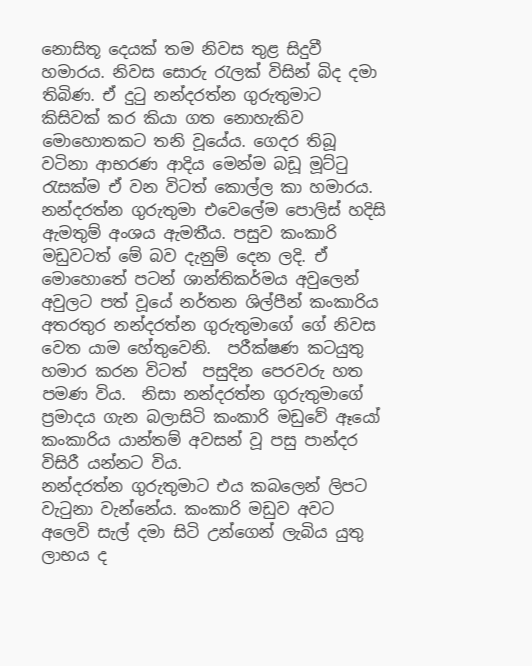නොසිතූ දෙයක් තම නිවස තුළ සිදුවී හමාරය. නිවස සොරු රැලක් විසින් බිද දමා තිබිණ. ඒ දුටු නන්දරත්න ගුරුතුමාට කිසිවක් කර කියා ගත නොහැකිව මොහොතකට තනි වූයේය. ගෙදර තිබූ වටිනා ආභරණ ආදිය මෙන්ම බඩූ මූට්ටු රැසක්ම ඒ වන විටත් කොල්ල කා හමාරය. නන්දරත්න ගුරුතුමා එවෙලේම පොලිස් හදිසි ඇමතුම් අංශය ඇමතීය. පසුව කංකාරි මඩුවටත් මේ බව දැනුම් දෙන ලදි. ඒ මොහොතේ පටන් ශාන්තිකර්මය අවුලෙන් අවුලට පත් වූයේ නර්තන ශිල්පීන් කංකාරිය අතරතුර නන්දරත්න ගුරුතුමාගේ ගේ නිවස වෙත යාම හේතුවෙනි.  පරීක්ෂණ කටයුතු හමාර කරන විටත්  පසුදින පෙරවරු හත පමණ විය.  නිසා නන්දරත්න ගුරුතුමාගේ ප්‍රමාදය ගැන බලාසිටි කංකාරි මඩුවේ ඈයෝ  කංකාරිය යාන්තම් අවසන් වූ පසු පාන්දර විසිරී යන්නට විය.
නන්දරත්න ගුරුතුමාට එය කබලෙන් ලිපට වැටුනා වැන්නේය. කංකාරි මඩුව අවට අලෙවි සැල් දමා සිටි උන්ගෙන් ලැබිය යුතු ලාභය ද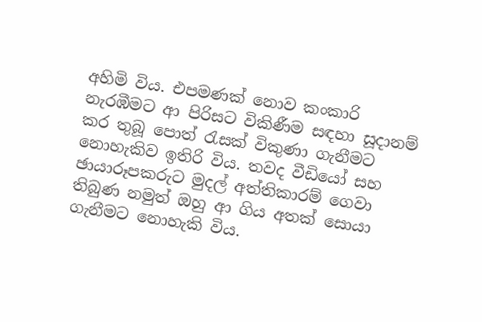අහිමි විය. එපමණක් නොව කංකාරි නැරඹීමට ආ පිරිසට විකිණීම සඳහා සූදානම් කර තුබූ පොත් රැසක් විකුණා ගැනීමට නොහැකිව ඉතිරි විය. තවද වීඩියෝ සහ ඡායාරූපකරුට මුදල් අත්තිකාරම් ගෙවා තිබුණ නමුත් ඔහු ආ ගිය අතක් සොයා ගැනීමට නොහැකි විය.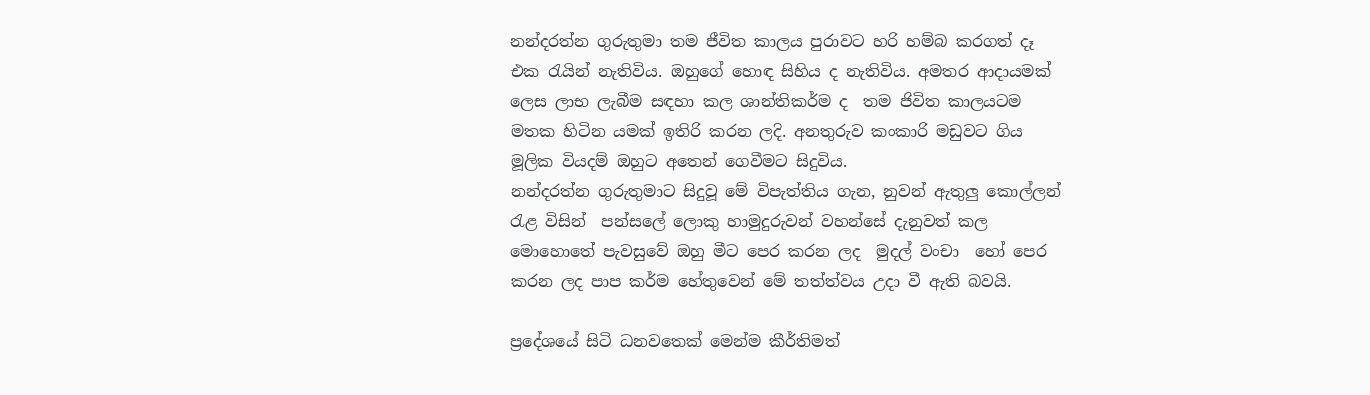නන්දරත්න ගුරුතුමා තම ජීවිත කාලය පුරාවට හරි හම්බ කරගත් දෑ එක රැයින් නැතිවිය. ඔහුගේ හොඳ සිහිය ද නැතිවිය. අමතර ආදායමක් ලෙස ලාභ ලැබීම සඳහා කල ශාන්තිකර්ම ද  තම ජිවිත කාලයටම මතක හිටින යමක් ඉතිරි කරන ලදි. අනතුරුව කංකාරි මඩුවට ගිය මූලික වියදම් ඔහුට අතෙන් ගෙවීමට සිදුවිය.
නන්දරත්න ගුරුතුමාට සිදුවූ මේ විපැත්තිය ගැන, නුවන් ඇතුලු කොල්ලන් රැළ විසින්  පන්සලේ ලොකු හාමුදුරුවන් වහන්සේ දැනුවත් කල මොහොතේ පැවසුවේ ඔහු මීට පෙර කරන ලද  මුදල් වංචා  හෝ පෙර කරන ලද පාප කර්ම හේතුවෙන් මේ තත්ත්වය උදා වී ඇති බවයි.

ප්‍රදේශයේ සිටි ධනවතෙක් මෙන්ම කීර්තිමත්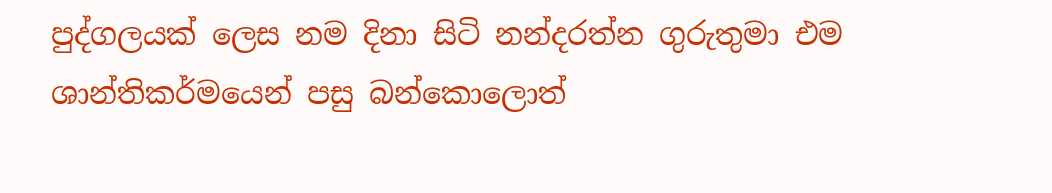පුද්ගලයක් ලෙස නම දිනා සිටි නන්දරත්න ගුරුතුමා එම ශාන්තිකර්මයෙන් පසු බන්කොලොත්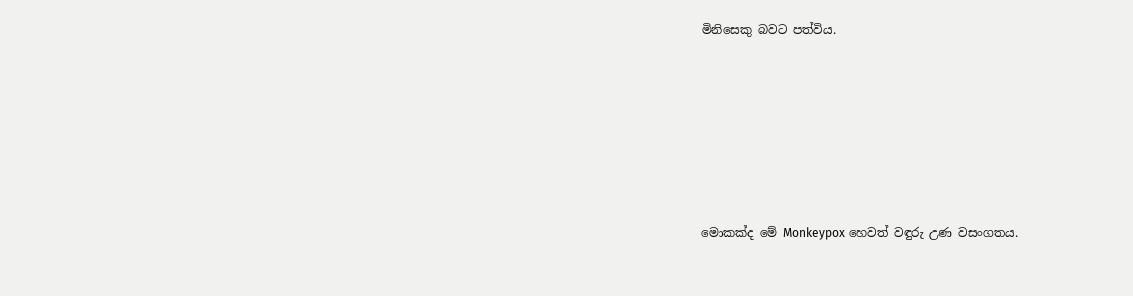මිනිසෙකු බවට පත්විය.







මොකක්ද මේ Monkeypox හෙවත් වඳුරු උණ වසංගතය.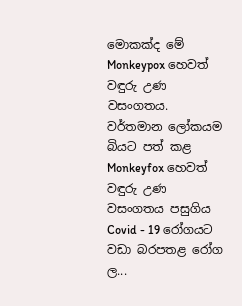මොකක්ද මේ Monkeypox හෙවත් වඳුරු උණ වසංගතය. වර්තමාන ලෝකයම බියට පත් කළ Monkeyfox හෙවත් වඳුරු උණ වසංගතය පසුගිය Covid - 19 රෝගයට වඩා බරපතළ රෝග ල...